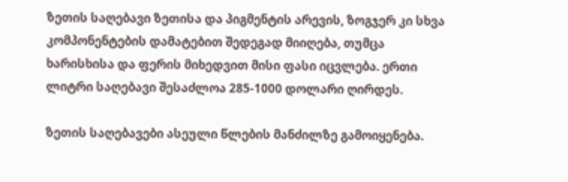ზეთის საღებავი ზეთისა და პიგმენტის არევის, ზოგჯერ კი სხვა კომპონენტების დამატებით შედეგად მიიღება, თუმცა ხარისხისა და ფერის მიხედვით მისი ფასი იცვლება. ერთი ლიტრი საღებავი შესაძლოა 285-1000 დოლარი ღირდეს.

ზეთის საღებავები ასეული წლების მანძილზე გამოიყენება.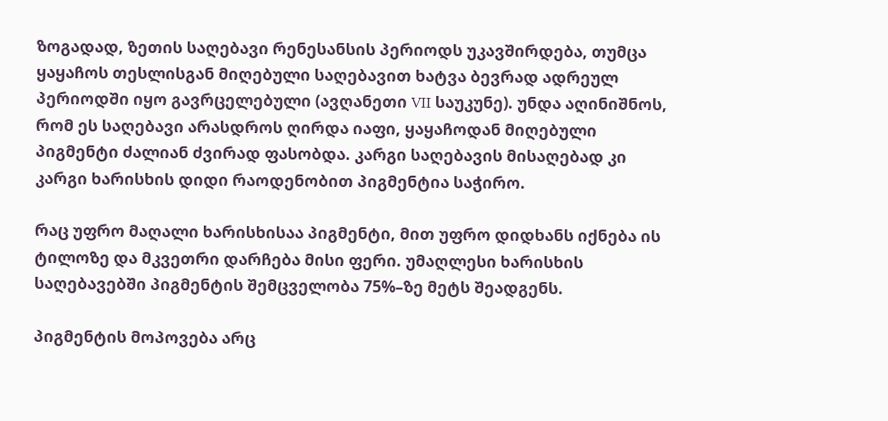ზოგადად, ზეთის საღებავი რენესანსის პერიოდს უკავშირდება, თუმცა ყაყაჩოს თესლისგან მიღებული საღებავით ხატვა ბევრად ადრეულ პერიოდში იყო გავრცელებული (ავღანეთი VII საუკუნე). უნდა აღინიშნოს, რომ ეს საღებავი არასდროს ღირდა იაფი, ყაყაჩოდან მიღებული პიგმენტი ძალიან ძვირად ფასობდა. კარგი საღებავის მისაღებად კი კარგი ხარისხის დიდი რაოდენობით პიგმენტია საჭირო.

რაც უფრო მაღალი ხარისხისაა პიგმენტი, მით უფრო დიდხანს იქნება ის ტილოზე და მკვეთრი დარჩება მისი ფერი. უმაღლესი ხარისხის საღებავებში პიგმენტის შემცველობა 75%–ზე მეტს შეადგენს.

პიგმენტის მოპოვება არც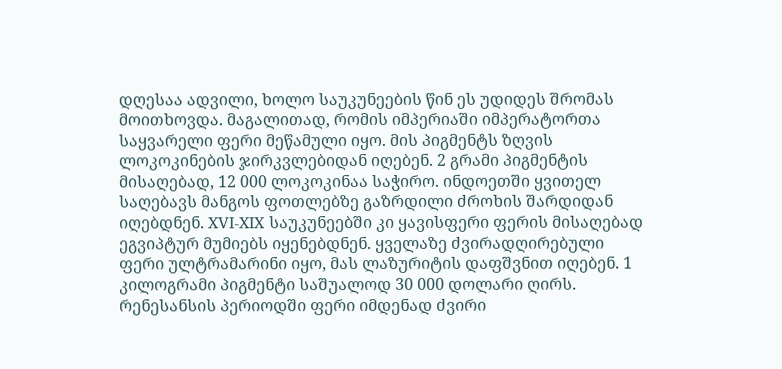დღესაა ადვილი, ხოლო საუკუნეების წინ ეს უდიდეს შრომას მოითხოვდა. მაგალითად, რომის იმპერიაში იმპერატორთა საყვარელი ფერი მეწამული იყო. მის პიგმენტს ზღვის ლოკოკინების ჯირკვლებიდან იღებენ. 2 გრამი პიგმენტის მისაღებად, 12 000 ლოკოკინაა საჭირო. ინდოეთში ყვითელ საღებავს მანგოს ფოთლებზე გაზრდილი ძროხის შარდიდან იღებდნენ. XVI-XIX საუკუნეებში კი ყავისფერი ფერის მისაღებად ეგვიპტურ მუმიებს იყენებდნენ. ყველაზე ძვირადღირებული ფერი ულტრამარინი იყო, მას ლაზურიტის დაფშვნით იღებენ. 1 კილოგრამი პიგმენტი საშუალოდ 30 000 დოლარი ღირს. რენესანსის პერიოდში ფერი იმდენად ძვირი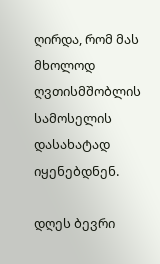ღირდა, რომ მას მხოლოდ ღვთისმშობლის სამოსელის დასახატად იყენებდნენ.

დღეს ბევრი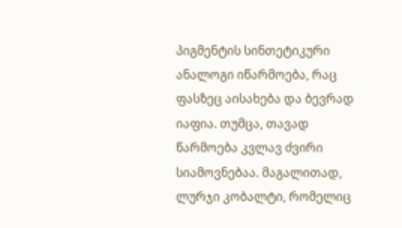პიგმენტის სინთეტიკური ანალოგი იწარმოება, რაც ფასზეც აისახება და ბევრად იაფია. თუმცა, თავად წარმოება კვლავ ძვირი სიამოვნებაა. მაგალითად, ლურჯი კობალტი, რომელიც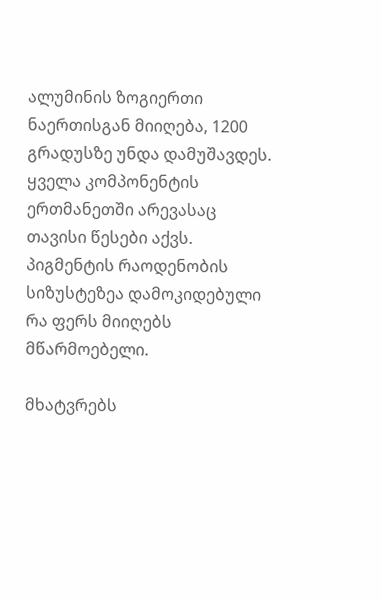ალუმინის ზოგიერთი ნაერთისგან მიიღება, 1200 გრადუსზე უნდა დამუშავდეს. ყველა კომპონენტის ერთმანეთში არევასაც თავისი წესები აქვს. პიგმენტის რაოდენობის სიზუსტეზეა დამოკიდებული რა ფერს მიიღებს მწარმოებელი.

მხატვრებს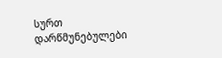სურთ დარწმუნებულები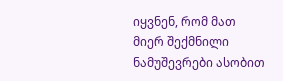იყვნენ, რომ მათ მიერ შექმნილი ნამუშევრები ასობით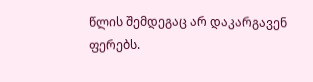წლის შემდეგაც არ დაკარგავენ ფერებს.